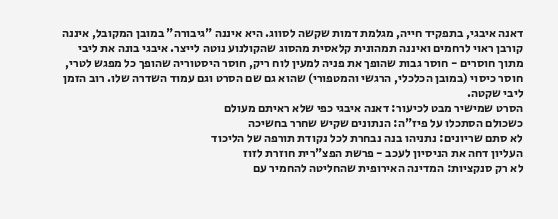דאנה איבגי, בתפקיד חייה, מגלמת דמות שקשה לסווג. היא איננה "גיבורה" במובן המקובל, איננה קורבן ראוי לרחמים ואיננה תמהונית קלאסית מהסוג שהקולנוע נוטה לייצר. איבגי בונה את ליבי מתוך חוסרים - חוסר גבות שהופך את פניה למעין לוח ריק, חוסר היסטוריה שהופך כל מפגש לטרי, חוסר כיסוי (במובן הכלכלי, הרגשי והמטפורי) שהוא גם שם הסרט וגם עמוד השדרה שלו. רוב הזמן ליבי שקטה.
הסרט שמישיר מבט לכיעור: דאנה איבגי כפי שלא ראיתם מעולם
כשכולם הסתכלו על פיז"ה: הנתונים שקיש שחרר בחשיכה
לא סתם שריונים: נתניהו בנה נבחרת לכל נקודת תורפה של הליכוד
העליון דחה את הניסיון לעכב - פרשת הפצ"רית חוזרת לזוז
לא רק סנקציות: המדינה האירופית שהחליטה להחמיר עם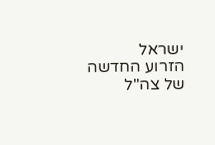ישראל
הזרוע החדשה של צה"ל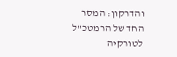והדרקון: המסר החד של הרמטכ"ל לטורקיה